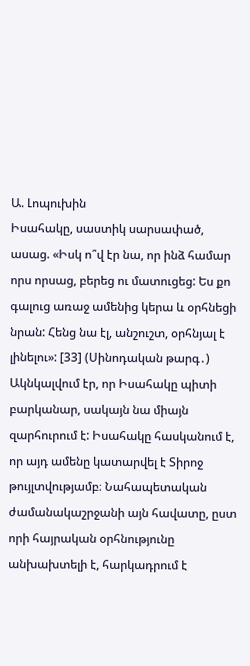Ա. Լոպուխին
Իսահակը, սաստիկ սարսափած, ասաց. «Իսկ ո՞վ էր նա, որ ինձ համար որս որսաց, բերեց ու մատուցեց: Ես քո գալուց առաջ ամենից կերա և օրհնեցի նրան: Հենց նա էլ, անշուշտ, օրհնյալ է լինելու»: [33] (Սինոդական թարգ․)
Ակնկալվում էր, որ Իսահակը պիտի բարկանար, սակայն նա միայն զարհուրում է: Իսահակը հասկանում է, որ այդ ամենը կատարվել է Տիրոջ թույլտվությամբ։ Նահապետական ժամանակաշրջանի այն հավատը, ըստ որի հայրական օրհնությունը անխախտելի է, հարկադրում է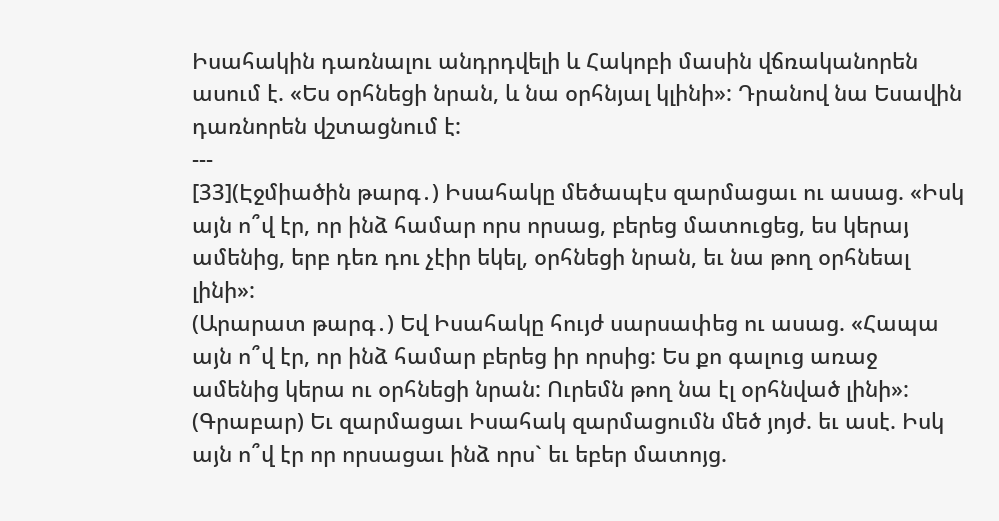Իսահակին դառնալու անդրդվելի և Հակոբի մասին վճռականորեն ասում է. «Ես օրհնեցի նրան, և նա օրհնյալ կլինի»: Դրանով նա Եսավին դառնորեն վշտացնում է:
---
[33](Էջմիածին թարգ․) Իսահակը մեծապէս զարմացաւ ու ասաց. «Իսկ այն ո՞վ էր, որ ինձ համար որս որսաց, բերեց մատուցեց, ես կերայ ամենից, երբ դեռ դու չէիր եկել, օրհնեցի նրան, եւ նա թող օրհնեալ լինի»:
(Արարատ թարգ․) Եվ Իսահակը հույժ սարսափեց ու ասաց. «Հապա այն ո՞վ էր, որ ինձ համար բերեց իր որսից: Ես քո գալուց առաջ ամենից կերա ու օրհնեցի նրան: Ուրեմն թող նա էլ օրհնված լինի»:
(Գրաբար) Եւ զարմացաւ Իսահակ զարմացումն մեծ յոյժ. եւ ասէ. Իսկ այն ո՞վ էր որ որսացաւ ինձ որս` եւ եբեր մատոյց.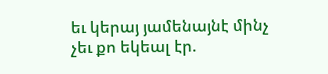եւ կերայ յամենայնէ մինչ չեւ քո եկեալ էր.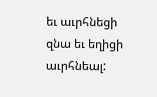եւ աւրհնեցի զնա եւ եղիցի աւրհնեալ: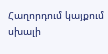Հաղորդում կայքում սխալի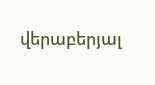վերաբերյալ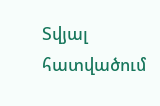Տվյալ հատվածում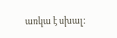առկա է սխալ: